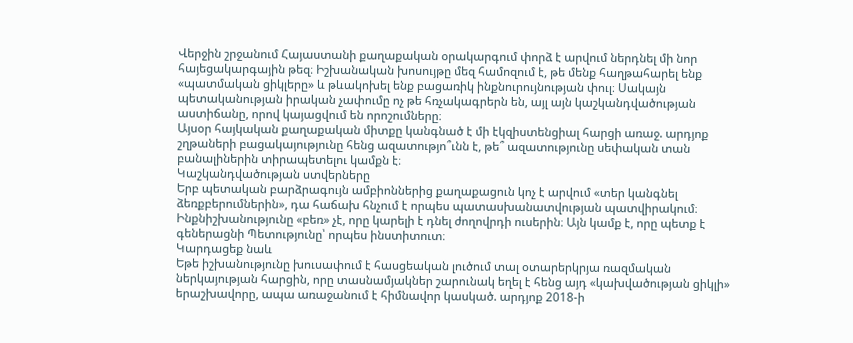Վերջին շրջանում Հայաստանի քաղաքական օրակարգում փորձ է արվում ներդնել մի նոր հայեցակարգային թեզ։ Իշխանական խոսույթը մեզ համոզում է, թե մենք հաղթահարել ենք «պատմական ցիկլերը» և թևակոխել ենք բացառիկ ինքնուրույնության փուլ։ Սակայն պետականության իրական չափումը ոչ թե հռչակագրերն են, այլ այն կաշկանդվածության աստիճանը, որով կայացվում են որոշումները։
Այսօր հայկական քաղաքական միտքը կանգնած է մի էկզիստենցիալ հարցի առաջ. արդյոք շղթաների բացակայությունը հենց ազատությո՞ւնն է, թե՞ ազատությունը սեփական տան բանալիներին տիրապետելու կամքն է։
Կաշկանդվածության ստվերները
Երբ պետական բարձրագույն ամբիոններից քաղաքացուն կոչ է արվում «տեր կանգնել ձեռքբերումներին», դա հաճախ հնչում է որպես պատասխանատվության պատվիրակում։ Ինքնիշխանությունը «բեռ» չէ, որը կարելի է դնել ժողովրդի ուսերին։ Այն կամք է, որը պետք է գեներացնի Պետությունը՝ որպես ինստիտուտ։
Կարդացեք նաև
Եթե իշխանությունը խուսափում է հասցեական լուծում տալ օտարերկրյա ռազմական ներկայության հարցին, որը տասնամյակներ շարունակ եղել է հենց այդ «կախվածության ցիկլի» երաշխավորը, ապա առաջանում է հիմնավոր կասկած. արդյոք 2018-ի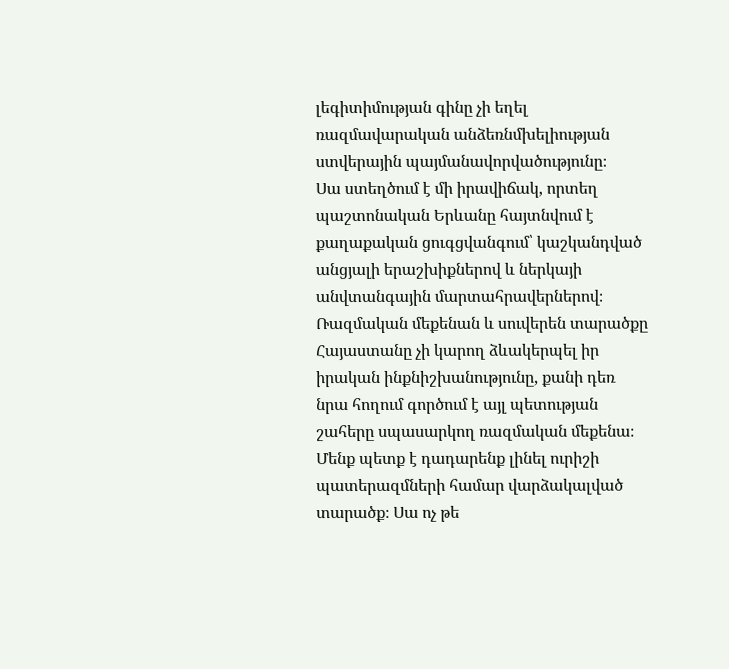լեգիտիմության գինը չի եղել ռազմավարական անձեռնմխելիության ստվերային պայմանավորվածությունը։
Սա ստեղծում է մի իրավիճակ, որտեղ պաշտոնական Երևանը հայտնվում է քաղաքական ցուգցվանգում՝ կաշկանդված անցյալի երաշխիքներով և ներկայի անվտանգային մարտահրավերներով։
Ռազմական մեքենան և սուվերեն տարածքը
Հայաստանը չի կարող ձևակերպել իր իրական ինքնիշխանությունը, քանի դեռ նրա հողում գործում է այլ պետության շահերը սպասարկող ռազմական մեքենա։ Մենք պետք է դադարենք լինել ուրիշի պատերազմների համար վարձակալված տարածք։ Սա ոչ թե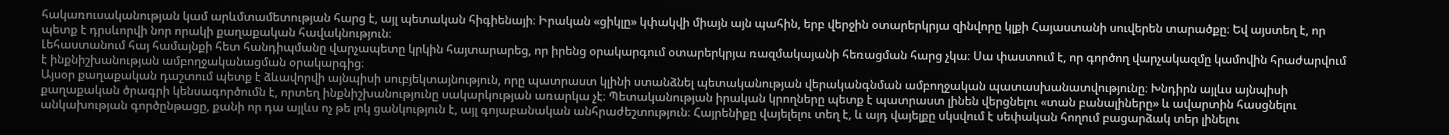հակառուսականության կամ արևմտամետության հարց է, այլ պետական հիգիենայի։ Իրական «ցիկլը» կփակվի միայն այն պահին, երբ վերջին օտարերկրյա զինվորը կլքի Հայաստանի սուվերեն տարածքը։ Եվ այստեղ է, որ պետք է դրսևորվի նոր որակի քաղաքական հավակնություն։
Լեհաստանում հայ համայնքի հետ հանդիպմանը վարչապետը կրկին հայտարարեց, որ իրենց օրակարգում օտարերկրյա ռազմակայանի հեռացման հարց չկա։ Սա փաստում է, որ գործող վարչակազմը կամովին հրաժարվում է ինքնիշխանության ամբողջականացման օրակարգից։
Այսօր քաղաքական դաշտում պետք է ձևավորվի այնպիսի սուբյեկտայնություն, որը պատրաստ կլինի ստանձնել պետականության վերականգնման ամբողջական պատասխանատվությունը։ Խնդիրն այլևս այնպիսի քաղաքական ծրագրի կենսագործումն է, որտեղ ինքնիշխանությունը սակարկության առարկա չէ։ Պետականության իրական կրողները պետք է պատրաստ լինեն վերցնելու «տան բանալիները» և ավարտին հասցնելու անկախության գործընթացը, քանի որ դա այլևս ոչ թե լոկ ցանկություն է, այլ գոյաբանական անհրաժեշտություն։ Հայրենիքը վայելելու տեղ է, և այդ վայելքը սկսվում է սեփական հողում բացարձակ տեր լինելու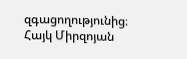զգացողությունից։
Հայկ Միրզոյան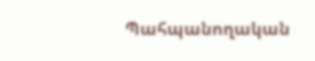Պահպանողական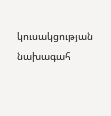կուսակցության նախագահ